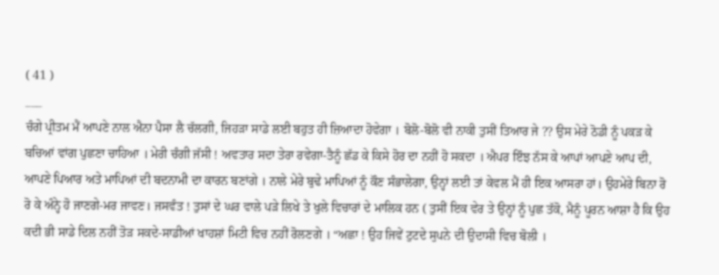( 41 )
___
ਚੰਗੇ ਪ੍ਰੀਤਮ ਮੈਂ ਆਪਣੇ ਨਾਲ ਐਨਾ ਪੈਸਾ ਲੈ ਚੱਲਗੀ, ਜਿਹੜਾ ਸਾਡੇ ਲਈ ਬਹੁਤ ਹੀ ਜ਼ਿਆਦਾ ਹੋਵੇਗਾ । ਬੋਲੋ-ਬੋਲੋ ਵੀ ਨਾਕੀ ਤੁਸੀਂ ਤਿਆਰ ਜੇ ?? ਉਸ ਮੇਰੇ ਠੋਡੀ ਨੂੰ ਪਕੜ ਕੇ ਬਚਿਆਂ ਵਾਂਗ ਪੁਛਣਾ ਚਾਹਿਆ । ਮੇਰੀ ਚੰਗੀ ਜੱਸੀ ! ਅਵਤਾਰ ਸਦਾ ਤੇਰਾ ਰਵੇਗਾ-ਤੈਨੂੰ ਛੱਡ ਕੇ ਕਿਸੇ ਹੋਰ ਦਾ ਨਹੀਂ ਹੋ ਸਕਦਾ । ਐਪਰ ਇੰਝ ਨੱਸ ਕੇ ਆਪਾਂ ਆਪਣੇ ਆਪ ਦੀ, ਆਪਣੇ ਪਿਆਰ ਅਤੇ ਮਾਪਿਆਂ ਦੀ ਬਦਨਾਮੀ ਦਾ ਕਾਰਨ ਬਣਾਂਗੇ । ਨਾਲੇ ਮੇਰੇ ਬੁਢੇ ਮਾਪਿਆਂ ਨੂੰ ਕੌਣ ਸੰਭਾਲੇਗਾ, ਉਨ੍ਹਾਂ ਲਈ ਤਾਂ ਕੇਵਲ ਮੈਂ ਹੀ ਇਕ ਆਸਰਾ ਹਾਂ। ਉਹਮੇਰੇ ਬਿਨਾ ਰੋ ਰੋ ਕੇ ਅੰਨ੍ਹੇ ਹੋ ਜਾਣਗੇ-ਮਰ ਜਾਵਣ। ਜਸਵੰਤ ! ਤੁਸਾਂ ਦੇ ਘਰ ਵਾਲੇ ਪੜੇ ਲਿਖੇ ਤੇ ਖੁਲੇ ਵਿਚਾਰਾਂ ਦੇ ਮਾਲਿਕ ਹਨ ( ਤੁਸੀਂ ਇਕ ਵੇਰ ਤੇ ਉਨ੍ਹਾਂ ਨੂੰ ਪੁਛ ਤੱਕੋ, ਮੈਨੂੰ ਪੂਰਨ ਆਸ਼ਾ ਹੈ ਕਿ ਉਹ ਕਦੀ ਭੀ ਸਾਡੇ ਦਿਲ ਨਹੀਂ ਤੋੜ ਸਕਦੇ-ਸਾਡੀਆਂ ਖਾਹਸ਼ਾਂ ਮਿਟੀ ਵਿਚ ਨਹੀਂ ਰੋਲਣਗੇ । “ਅਛਾ ! ਉਹ ਜਿਵੇਂ ਟੁਟਦੇ ਸੁਪਨੇ ਦੀ ਉਦਾਸੀ ਵਿਚ ਬੋਲੀ ।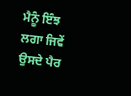ਮੈਨੂੰ ਇੰਝ ਲਗਾ ਜਿਵੇਂ ਉਸਦੇ ਪੈਰ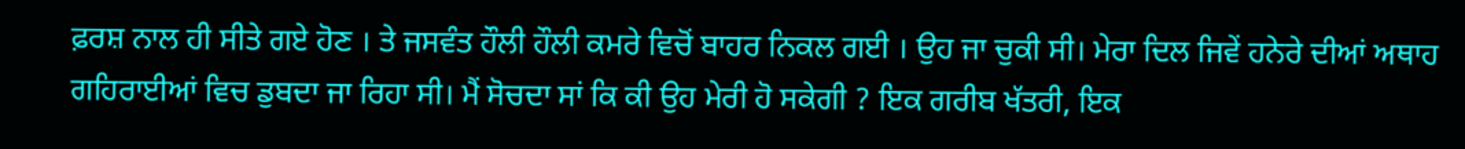ਫ਼ਰਸ਼ ਨਾਲ ਹੀ ਸੀਤੇ ਗਏ ਹੋਣ । ਤੇ ਜਸਵੰਤ ਹੌਲੀ ਹੌਲੀ ਕਮਰੇ ਵਿਚੋਂ ਬਾਹਰ ਨਿਕਲ ਗਈ । ਉਹ ਜਾ ਚੁਕੀ ਸੀ। ਮੇਰਾ ਦਿਲ ਜਿਵੇਂ ਹਨੇਰੇ ਦੀਆਂ ਅਥਾਹ ਗਹਿਰਾਈਆਂ ਵਿਚ ਡੁਬਦਾ ਜਾ ਰਿਹਾ ਸੀ। ਮੈਂ ਸੋਚਦਾ ਸਾਂ ਕਿ ਕੀ ਉਹ ਮੇਰੀ ਹੋ ਸਕੇਗੀ ? ਇਕ ਗਰੀਬ ਖੱਤਰੀ, ਇਕ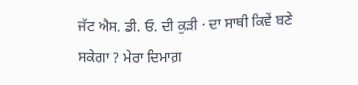ਜੱਟ ਐਸ. ਡੀ. ਓ. ਦੀ ਕੁੜੀ · ਦਾ ਸਾਥੀ ਕਿਵੇਂ ਬਣੇ ਸਕੇਗਾ ? ਮੇਰਾ ਦਿਮਾਗ਼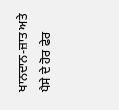ਖਾਨਦਾਨ-ਜ਼ਾਤ ਅਤੇ ਪੈਸੇ ਦੇ ਹੋਰ ਫੇਰ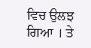ਵਿਚ ਉਲਝ ਗਿਆ । ਤੇ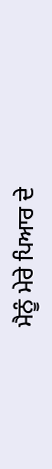ਮੈਨੂੰ ਮੇਰੇ ਪਿਆਰ ਦੇ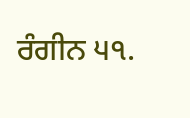ਰੰਗੀਨ ੫੧.